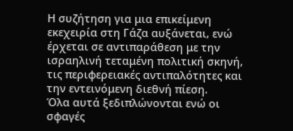Η συζήτηση για μια επικείμενη εκεχειρία στη Γάζα αυξάνεται, ενώ έρχεται σε αντιπαράθεση με την ισραηλινή τεταμένη πολιτική σκηνή, τις περιφερειακές αντιπαλότητες και την εντεινόμενη διεθνή πίεση.
Όλα αυτά ξεδιπλώνονται ενώ οι σφαγές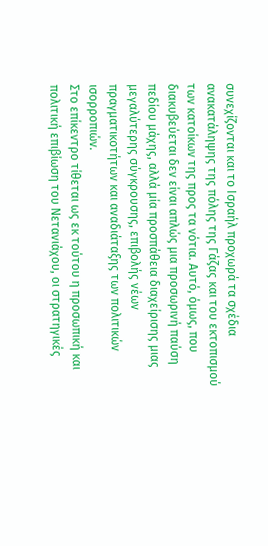συνεχίζονται και το Ισραήλ προχωρά τα σχέδια ανακατάληψης της πόλης της Γάζας και του εκτοπισμού των κατοίκων της προς τα νότια. Αυτό, όμως, που διακυβεύεται δεν είναι απλώς μια προσωρινή παύση πεδίου μάχης, αλλά μία προσπάθεια διαχείρισης μιας μεγαλύτερης σύγκρουσης, επιβολής νέων πραγματικοτήτων και αναδιάταξης των πολιτικών ισορροπιών.
Στο επίκεντρο τίθεται ως εκ τούτου η προσωπική και πολιτική επιβίωση του Νετανιάχου, οι στρατηγικές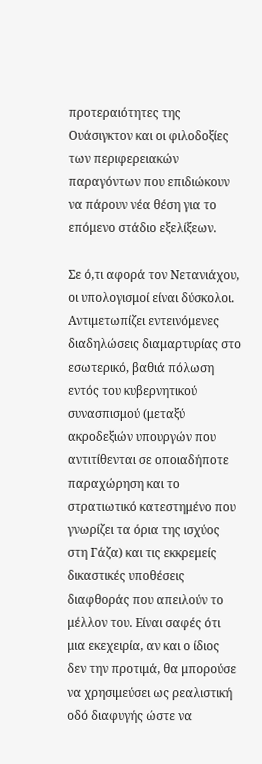προτεραιότητες της Ουάσιγκτον και οι φιλοδοξίες των περιφερειακών παραγόντων που επιδιώκουν να πάρουν νέα θέση για το επόμενο στάδιο εξελίξεων.

Σε ό,τι αφορά τον Νετανιάχου, οι υπολογισμοί είναι δύσκολοι. Αντιμετωπίζει εντεινόμενες διαδηλώσεις διαμαρτυρίας στο εσωτερικό, βαθιά πόλωση εντός του κυβερνητικού συνασπισμού (μεταξύ ακροδεξιών υπουργών που αντιτίθενται σε οποιαδήποτε παραχώρηση και το στρατιωτικό κατεστημένο που γνωρίζει τα όρια της ισχύος στη Γάζα) και τις εκκρεμείς δικαστικές υποθέσεις διαφθοράς που απειλούν το μέλλον του. Είναι σαφές ότι μια εκεχειρία, αν και ο ίδιος δεν την προτιμά, θα μπορούσε να χρησιμεύσει ως ρεαλιστική οδό διαφυγής ώστε να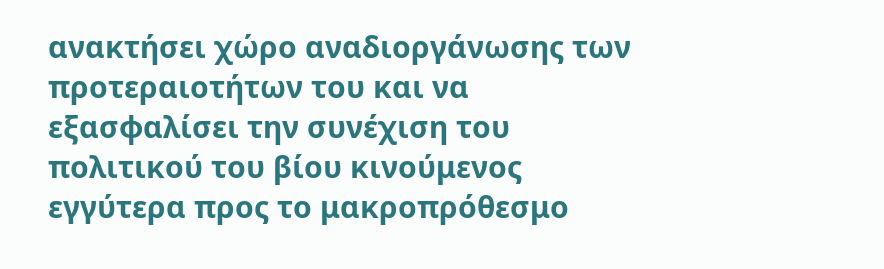ανακτήσει χώρο αναδιοργάνωσης των προτεραιοτήτων του και να εξασφαλίσει την συνέχιση του πολιτικού του βίου κινούμενος εγγύτερα προς το μακροπρόθεσμο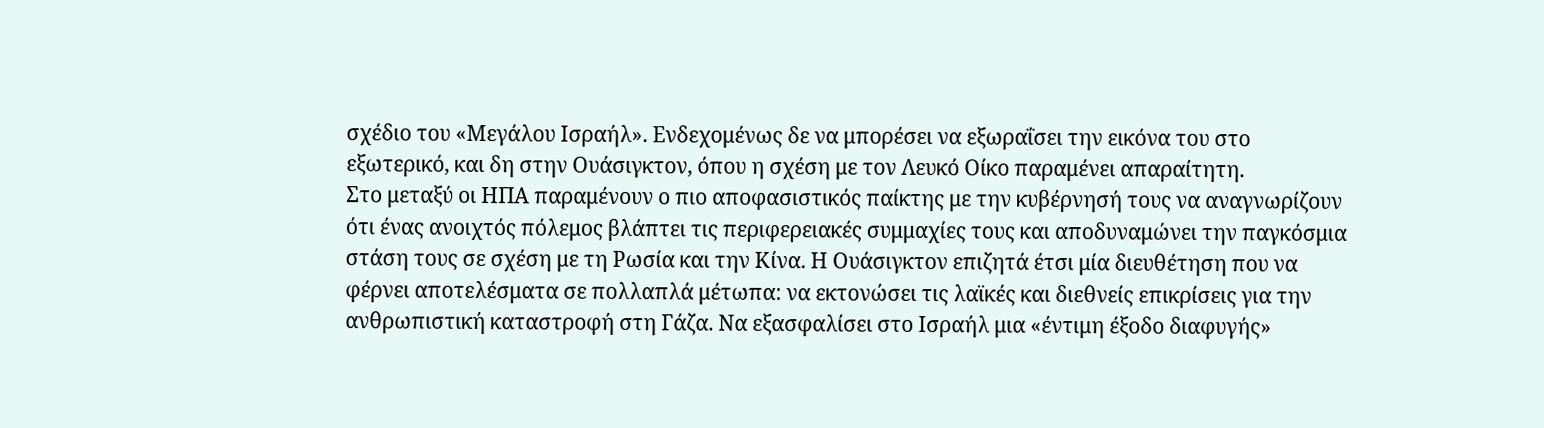σχέδιο του «Μεγάλου Ισραήλ». Ενδεχομένως δε να μπορέσει να εξωραΐσει την εικόνα του στο εξωτερικό, και δη στην Ουάσιγκτον, όπου η σχέση με τον Λευκό Οίκο παραμένει απαραίτητη.
Στο μεταξύ οι ΗΠΑ παραμένουν ο πιο αποφασιστικός παίκτης με την κυβέρνησή τους να αναγνωρίζουν ότι ένας ανοιχτός πόλεμος βλάπτει τις περιφερειακές συμμαχίες τους και αποδυναμώνει την παγκόσμια στάση τους σε σχέση με τη Ρωσία και την Κίνα. Η Ουάσιγκτον επιζητά έτσι μία διευθέτηση που να φέρνει αποτελέσματα σε πολλαπλά μέτωπα: να εκτονώσει τις λαϊκές και διεθνείς επικρίσεις για την ανθρωπιστική καταστροφή στη Γάζα. Να εξασφαλίσει στο Ισραήλ μια «έντιμη έξοδο διαφυγής»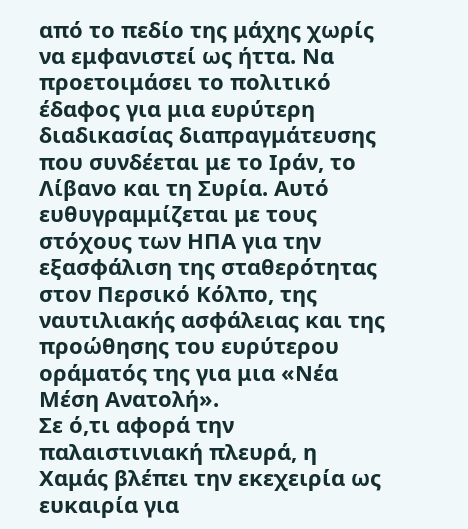από το πεδίο της μάχης χωρίς να εμφανιστεί ως ήττα. Να προετοιμάσει το πολιτικό έδαφος για μια ευρύτερη διαδικασίας διαπραγμάτευσης που συνδέεται με το Ιράν, το Λίβανο και τη Συρία. Αυτό ευθυγραμμίζεται με τους στόχους των ΗΠΑ για την εξασφάλιση της σταθερότητας στον Περσικό Κόλπο, της ναυτιλιακής ασφάλειας και της προώθησης του ευρύτερου οράματός της για μια «Νέα Μέση Ανατολή».
Σε ό,τι αφορά την παλαιστινιακή πλευρά, η Χαμάς βλέπει την εκεχειρία ως ευκαιρία για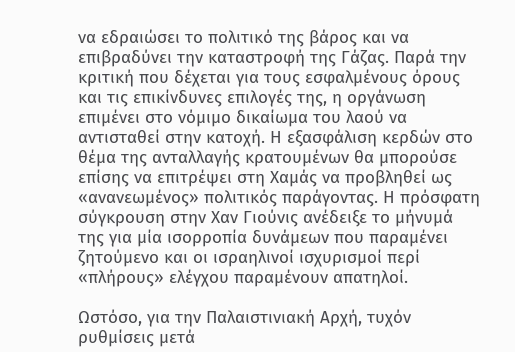να εδραιώσει το πολιτικό της βάρος και να επιβραδύνει την καταστροφή της Γάζας. Παρά την κριτική που δέχεται για τους εσφαλμένους όρους και τις επικίνδυνες επιλογές της, η οργάνωση επιμένει στο νόμιμο δικαίωμα του λαού να αντισταθεί στην κατοχή. Η εξασφάλιση κερδών στο θέμα της ανταλλαγής κρατουμένων θα μπορούσε επίσης να επιτρέψει στη Χαμάς να προβληθεί ως «ανανεωμένος» πολιτικός παράγοντας. Η πρόσφατη σύγκρουση στην Χαν Γιούνις ανέδειξε το μήνυμά της για μία ισορροπία δυνάμεων που παραμένει ζητούμενο και οι ισραηλινοί ισχυρισμοί περί «πλήρους» ελέγχου παραμένουν απατηλοί.

Ωστόσο, για την Παλαιστινιακή Αρχή, τυχόν ρυθμίσεις μετά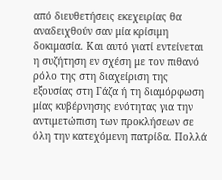από διευθετήσεις εκεχειρίας θα αναδειχθούν σαν μία κρίσιμη δοκιμασία. Και αυτό γιατί εντείνεται η συζήτηση εν σχέση με τον πιθανό ρόλο της στη διαχείριση της εξουσίας στη Γάζα ή τη διαμόρφωση μίας κυβέρνησης ενότητας για την αντιμετώπιση των προκλήσεων σε όλη την κατεχόμενη πατρίδα. Πολλά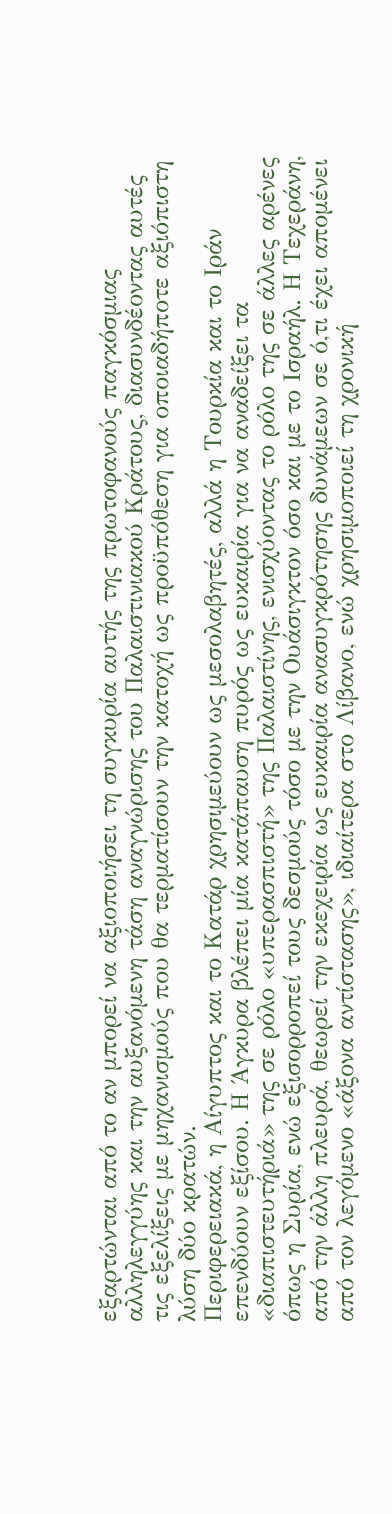εξαρτώνται από το αν μπορεί να αξιοποιήσει τη συγκυρία αυτής της πρωτοφανούς παγκόσμιας αλληλεγγύης και την αυξανόμενη τάση αναγνώρισης του Παλαιστινιακού Κράτους, διασυνδέοντας αυτές τις εξελίξεις με μηχανισμούς που θα τερματίσουν την κατοχή ως προϋπόθεση για οποιαδήποτε αξιόπιστη λύση δύο κρατών.
Περιφερειακά, η Αίγυπτος και το Κατάρ χρησιμεύουν ως μεσολαβητές, αλλά η Τουρκία και το Ιράν επενδύουν εξίσου. Η Άγκυρα βλέπει μία κατάπαυση πυρός ως ευκαιρία για να αναδείξει τα «διαπιστευτήριά» της σε ρόλο «υπερασπιστή» της Παλαιστίνης, ενισχύοντας το ρόλο της σε άλλες αρένες όπως η Συρία, ενώ εξισορροπεί τους δεσμούς τόσο με την Ουάσιγκτον όσο και με το Ισραήλ. Η Τεχεράνη, από την άλλη πλευρά, θεωρεί την εκεχειρία ως ευκαιρία ανασυγκρότησης δυνάμεων σε ό,τι έχει απομένει από τον λεγόμενο «άξονα αντίστασης», ιδιαίτερα στο Λίβανο, ενώ χρησιμοποιεί τη χρονική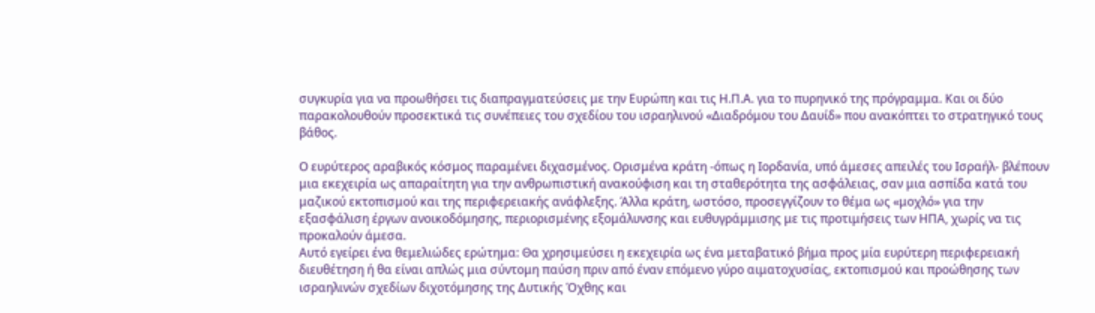συγκυρία για να προωθήσει τις διαπραγματεύσεις με την Ευρώπη και τις Η.Π.Α. για το πυρηνικό της πρόγραμμα. Και οι δύο παρακολουθούν προσεκτικά τις συνέπειες του σχεδίου του ισραηλινού «Διαδρόμου του Δαυίδ» που ανακόπτει το στρατηγικό τους βάθος.

Ο ευρύτερος αραβικός κόσμος παραμένει διχασμένος. Ορισμένα κράτη -όπως η Ιορδανία, υπό άμεσες απειλές του Ισραήλ- βλέπουν μια εκεχειρία ως απαραίτητη για την ανθρωπιστική ανακούφιση και τη σταθερότητα της ασφάλειας, σαν μια ασπίδα κατά του μαζικού εκτοπισμού και της περιφερειακής ανάφλεξης. Άλλα κράτη, ωστόσο, προσεγγίζουν το θέμα ως «μοχλό» για την εξασφάλιση έργων ανοικοδόμησης, περιορισμένης εξομάλυνσης και ευθυγράμμισης με τις προτιμήσεις των ΗΠΑ, χωρίς να τις προκαλούν άμεσα.
Αυτό εγείρει ένα θεμελιώδες ερώτημα: Θα χρησιμεύσει η εκεχειρία ως ένα μεταβατικό βήμα προς μία ευρύτερη περιφερειακή διευθέτηση ή θα είναι απλώς μια σύντομη παύση πριν από έναν επόμενο γύρο αιματοχυσίας, εκτοπισμού και προώθησης των ισραηλινών σχεδίων διχοτόμησης της Δυτικής Όχθης και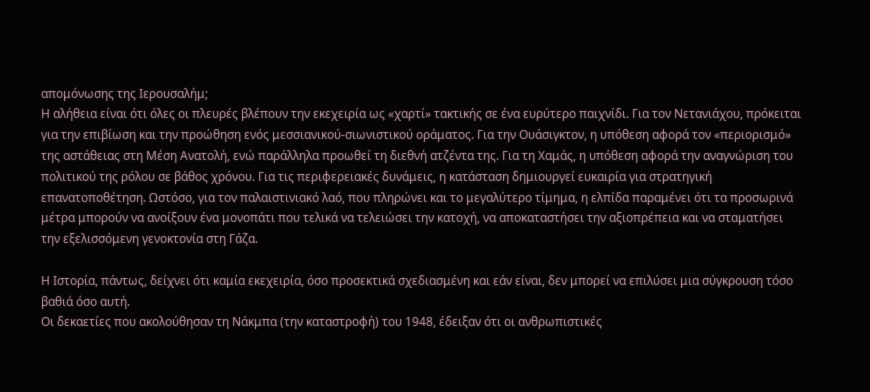απομόνωσης της Ιερουσαλήμ;
Η αλήθεια είναι ότι όλες οι πλευρές βλέπουν την εκεχειρία ως «χαρτί» τακτικής σε ένα ευρύτερο παιχνίδι. Για τον Νετανιάχου, πρόκειται για την επιβίωση και την προώθηση ενός μεσσιανικού-σιωνιστικού οράματος. Για την Ουάσιγκτον, η υπόθεση αφορά τον «περιορισμό» της αστάθειας στη Μέση Ανατολή, ενώ παράλληλα προωθεί τη διεθνή ατζέντα της. Για τη Χαμάς, η υπόθεση αφορά την αναγνώριση του πολιτικού της ρόλου σε βάθος χρόνου. Για τις περιφερειακές δυνάμεις, η κατάσταση δημιουργεί ευκαιρία για στρατηγική επανατοποθέτηση. Ωστόσο, για τον παλαιστινιακό λαό, που πληρώνει και το μεγαλύτερο τίμημα, η ελπίδα παραμένει ότι τα προσωρινά μέτρα μπορούν να ανοίξουν ένα μονοπάτι που τελικά να τελειώσει την κατοχή, να αποκαταστήσει την αξιοπρέπεια και να σταματήσει την εξελισσόμενη γενοκτονία στη Γάζα.

Η Ιστορία, πάντως, δείχνει ότι καμία εκεχειρία, όσο προσεκτικά σχεδιασμένη και εάν είναι, δεν μπορεί να επιλύσει μια σύγκρουση τόσο βαθιά όσο αυτή.
Οι δεκαετίες που ακολούθησαν τη Νάκμπα (την καταστροφή) του 1948, έδειξαν ότι οι ανθρωπιστικές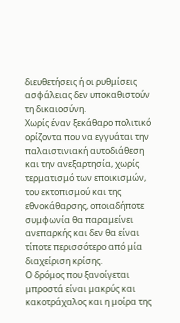διευθετήσεις ή οι ρυθμίσεις ασφάλειας δεν υποκαθιστούν τη δικαιοσύνη.
Χωρίς έναν ξεκάθαρο πολιτικό ορίζοντα που να εγγυάται την παλαιστινιακή αυτοδιάθεση και την ανεξαρτησία, χωρίς τερματισμό των εποικισμών, του εκτοπισμού και της εθνοκάθαρσης, οποιαδήποτε συμφωνία θα παραμείνει ανεπαρκής και δεν θα είναι τίποτε περισσότερο από μία διαχείριση κρίσης.
Ο δρόμος που ξανοίγεται μπροστά είναι μακρύς και κακοτράχαλος και η μοίρα της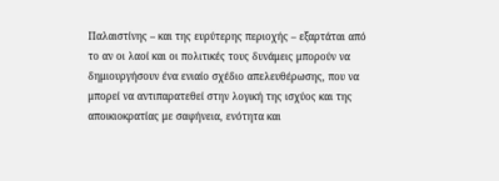Παλαιστίνης – και της ευρύτερης περιοχής – εξαρτάται από το αν οι λαοί και οι πολιτικές τους δυνάμεις μπορούν να δημιουργήσουν ένα ενιαίο σχέδιο απελευθέρωσης, που να μπορεί να αντιπαρατεθεί στην λογική της ισχύος και της αποικιοκρατίας με σαφήνεια, ενότητα και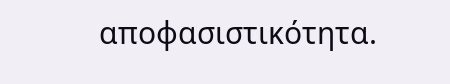αποφασιστικότητα.